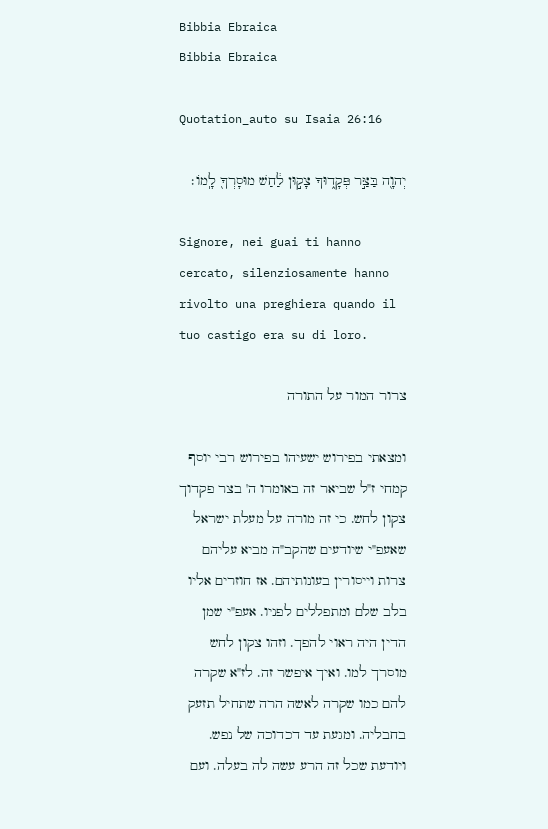Bibbia Ebraica
Bibbia Ebraica

Quotation_auto su Isaia 26:16

יְהוָ֖ה בַּצַּ֣ר פְּקָד֑וּךָ צָק֣וּן לַ֔חַשׁ מוּסָרְךָ֖ לָֽמוֹ׃

Signore, nei guai ti hanno cercato, silenziosamente hanno rivolto una preghiera quando il tuo castigo era su di loro.

צרור המור על התורה

ומצאתי בפירוש ישעיהו בפירוש רבי יוסף קמחי ז"ל שביאר זה באומרו ה' בצר פקדוך צקון לחש. כי זה מורה על מעלת ישראל שאעפ"י שיודעים שהקב"ה מביא עליהם צרות וייסורין בעונותיהם. אז חוזרים אליו בלב שלם ומתפללים לפניו. אעפ"י שמן הדין היה ראוי להפך. וזהו צקון לחש מוסרך למו. ואיך איפשר זה. לז"א שקרה להם כמו שקרה לאשה הרה שתחיל תזעק בחבליה. ומגעת עד דכדוכה של נפש. ויודעת שכל זה הרע עשה לה בעלה. ועם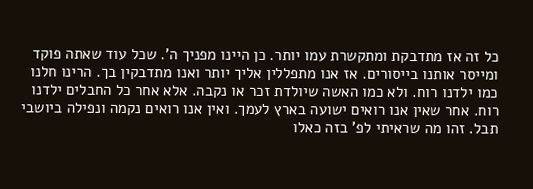כל זה אז מתדבקת ומתקשרת עמו יותר. כן היינו מפניך ה'. שכל עוד שאתה פוקד ומייסר אותנו בייסורים. אז אנו מתפללין אליך יותר ואנו מתדבקין בך. הרינו חלנו כמו ילדנו רוח. ולא כמו האשה שיולדת זכר או נקבה. אלא אחר כל החבלים ילדנו רוח. אחר שאין אנו רואים ישועה בארץ לעמך. ואין אנו רואים נקמה ונפילה ביושבי תבל. זהו מה שראיתי לפ' בזה כאלו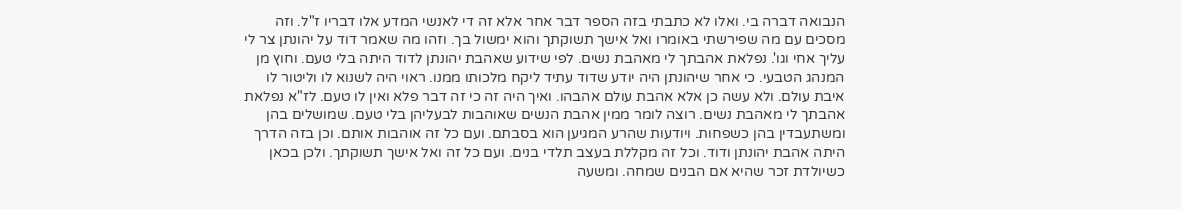הנבואה דברה בי. ואלו לא כתבתי בזה הספר דבר אחר אלא זה די לאנשי המדע אלו דבריו ז"ל. וזה מסכים עם מה שפירשתי באומרו ואל אישך תשוקתך והוא ימשול בך. וזהו מה שאמר דוד על יהונתן צר לי עליך אחי וגו'. נפלאת אהבתך לי מאהבת נשים. לפי שידוע שאהבת יהונתן לדוד היתה בלי טעם. וחוץ מן המנהג הטבעי. כי אחר שיהונתן היה יודע שדוד עתיד ליקח מלכותו ממנו. ראוי היה לשנוא לו וליטור לו איבת עולם. ולא עשה כן אלא אהבת עולם אהבהו. ואיך היה זה כי זה דבר פלא ואין לו טעם. לז"א נפלאת אהבתך לי מאהבת נשים. רוצה לומר ממין אהבת הנשים שאוהבות לבעליהן בלי טעם. שמושלים בהן ומשתעבדין בהן כשפחות. ויודעות שהרע המגיען הוא בסבתם. ועם כל זה אוהבות אותם. וכן בזה הדרך היתה אהבת יהונתן ודוד. וכל זה מקללת בעצב תלדי בנים. ועם כל זה ואל אישך תשוקתך. ולכן בכאן כשיולדת זכר שהיא אם הבנים שמחה. ומשעה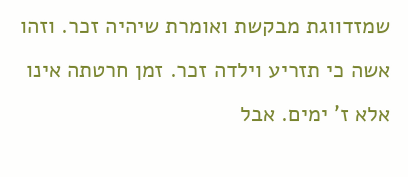שמזדווגת מבקשת ואומרת שיהיה זכר. וזהו אשה כי תזריע וילדה זכר. זמן חרטתה אינו אלא ז' ימים. אבל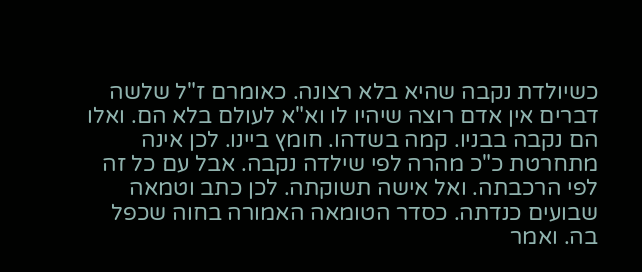כשיולדת נקבה שהיא בלא רצונה. כאומרם ז"ל שלשה דברים אין אדם רוצה שיהיו לו וא"א לעולם בלא הם. ואלו הם נקבה בבניו. קמה בשדהו. חומץ ביינו. לכן אינה מתחרטת כ"כ מהרה לפי שילדה נקבה. אבל עם כל זה לפי הרכבתה. ואל אישה תשוקתה. לכן כתב וטמאה שבועים כנדתה. כסדר הטומאה האמורה בחוה שכפל בה. ואמר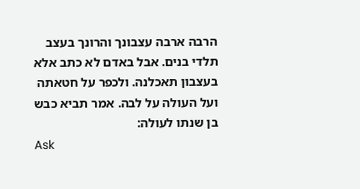הרבה ארבה עצבונך והרונך בעצב תלדי בנים. אבל באדם לא כתב אלא בעצבון תאכלנה. ולכפר על חטאתה ועל העולה על לבה. אמר תביא כבש בן שנתו לעולה:
Ask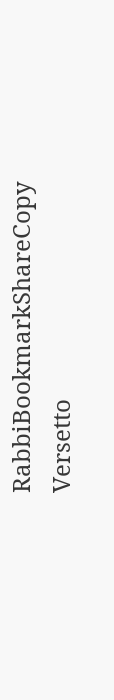RabbiBookmarkShareCopy
Versetto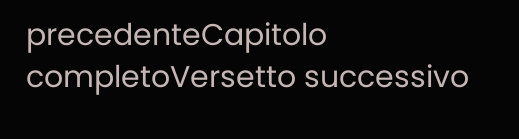precedenteCapitolo completoVersetto successivo